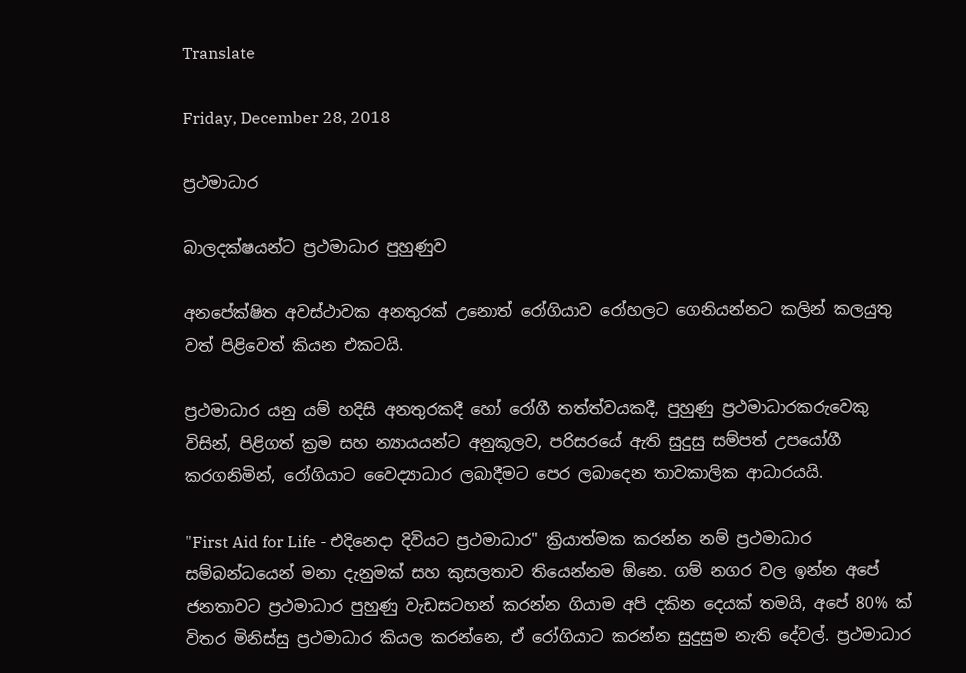Translate

Friday, December 28, 2018

ප්‍රථමාධාර

බාලදක්ෂයන්ට ප්‍රථමාධාර පුහුණුව

අනපේක්ෂිත අවස්ථාවක අනතුරක් උනොත් රෝගියාව රෝහලට ගෙනියන්නට කලින් කලයුතු වත් පිළිවෙත් කියන එකටයි.

ප්‍රථමාධාර යනු යම් හදිසි අනතුරකදී හෝ රෝගී තත්ත්වයකදී, පුහුණු ප්‍රථමාධාරකරුවෙකු විසින්, පිළිගත් ක්‍රම සහ න්‍යායයන්ට අනුකූලව, පරිසරයේ ඇති සුදුසු සම්පත් උපයෝගී කරගනිමින්, රෝගියාට වෛද්‍යාධාර ලබාදීමට පෙර ලබාදෙන තාවකාලික ආධාරයයි.

"First Aid for Life - එදිනෙදා දිවියට ප්‍රථමාධාර" ක්‍රියාත්මක කරන්න නම් ප්‍රථමාධාර සම්බන්ධයෙන් මනා දැනුමක් සහ කුසලතාව තියෙන්නම ඕනෙ. ගම් නගර වල ඉන්න අපේ ජනතාවට ප්‍රථමාධාර පුහුණු වැඩසටහන් කරන්න ගියාම අපි දකින දෙයක් තමයි, අපේ 80% ක් විතර මිනිස්සු ප්‍රථමාධාර කියල කරන්නෙ, ඒ රෝගියාට කරන්න සුදුසුම නැති දේවල්. ප්‍රථමාධාර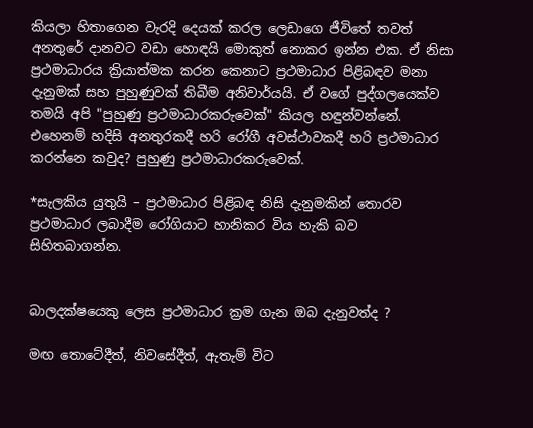කියලා හිතාගෙන වැරදි දෙයක් කරල ලෙඩාගෙ ජීවිතේ තවත් අනතුරේ දානවට වඩා හොඳයි මොකුත් නොකර ඉන්න එක. ඒ නිසා ප්‍රථමාධාරය ක්‍රියාත්මක කරන කෙනාට ප්‍රථමාධාර පිළිබඳව මනා දැනුමක් සහ පුහුණුවක් තිබීම අනිවාර්යයි. ඒ වගේ පුද්ගලයෙක්ව තමයි අපි "පුහුණු ප්‍රථමාධාරකරුවෙක්" කියල හඳුන්වන්නේ. එහෙනම් හදිසි අනතුරකදී හරි රෝගී අවස්ථාවකදී හරි ප්‍රථමාධාර කරන්නෙ කවුද? පුහුණු ප්‍රථමාධාරකරුවෙක්.

*සැලකිය යුතුයි – ප්‍රථමාධාර පිළිබඳ නිසි දැනුමකින් තොරව ප්‍රථමාධාර ලබාදීම රෝගියාට හානිකර විය හැකි බව සිහිතබාගන්න.


බාලදක්ෂයෙකු ලෙස ප්‍රථමාධාර ක්‍රම ගැන ඔබ දැනුවත්ද ?

මඟ තොටේදීත්, නිවසේදීත්, ඇතැම් විට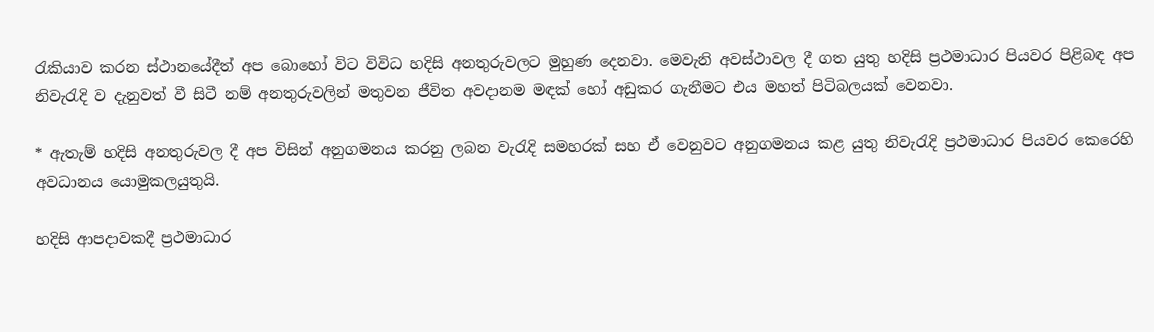රැකියාව කරන ස්ථානයේදීත් අප බොහෝ විට විවිධ හදිසි අනතුරුවලට මුහුණ දෙනවා. මෙවැනි අවස්ථාවල දී ගත යුතු හදිසි ප්‍රථමාධාර පියවර පිළිබඳ අප නිවැරැදි ව දැනුවත් වී සිටී නම් අනතුරුවලින් මතුවන ජීවිත අවදානම මඳක් හෝ අඩුකර ගැනීමට එය මහත් පිටිබලයක් වෙනවා.

* ඇතැම් හදිසි අනතුරුවල දී අප විසින් අනුගමනය කරනු ලබන වැරැදි සමහරක් සහ ඒ වෙනුවට අනුගමනය කළ යුතු නිවැරැදි ප්‍රථමාධාර පියවර කෙරෙහි අවධානය යොමුකලයුතුයි.

හදිසි ආපදාවකදී ප්‍රථමාධාර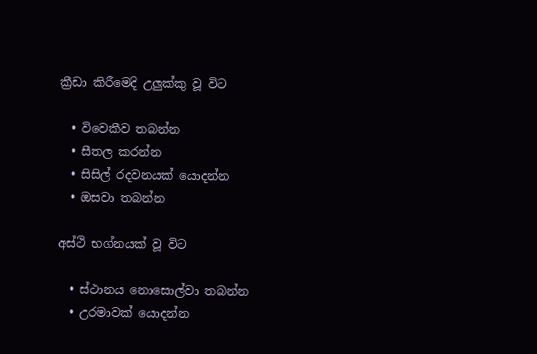ක්‍රීඩා කිරීමෙදි උලුක්කු වූ විට

  • වි‍‍වෙකීව තබන්න
  • සීතල කරන්න
  • සිසිල් රදවනයක් යොදන්න
  • ඔසවා තබන්න

අස්ථි භග්නයක් වූ විට

  • ස්ථානය නො‍සොල්වා තබන්න
  • උරමාවක් යොදන්න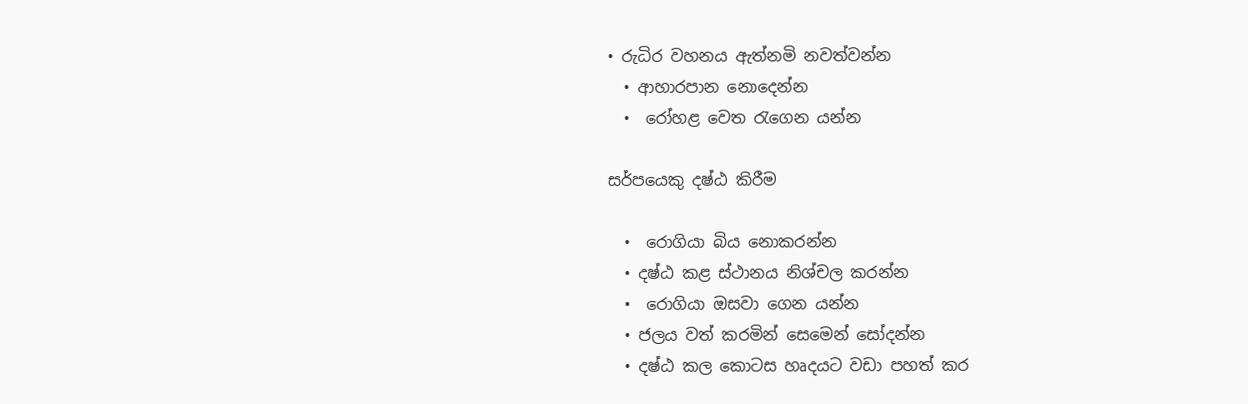• රුධිර වහනය ඇත්නමි නවත්වන්න
  • ආහාරපාන නොදෙන්න
  •  රෝහළ වෙත රැගෙන යන්න

සර්පයෙකු දෂ්ඨ කිරීම

  •  රොගියා බිය නොකරන්න
  • දෂ්ඨ කළ ස්ථානය නිශ්චල කරන්න
  •  රොගියා ඔසවා ගෙන යන්න
  • ජලය වත් කරමින් සෙමෙන් සෝදන්න
  • දෂ්ඨ කල කොටස හෘදයට වඩා පහත් කර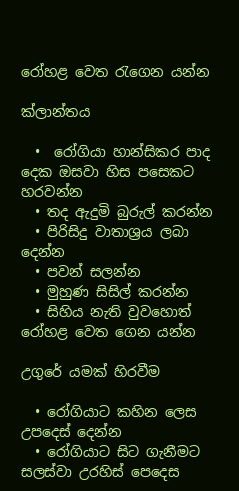රෝහළ වෙත රැගෙන යන්න

ක්ලාන්තය

  •  රෝගියා හාන්සිකර පාද දෙක ඔසවා හිස පසෙකට හරවන්න
  • තද ඇදුමි බුරුල් කරන්න
  • පිරිසිදු වාතාශ්‍රය ලබා දෙන්න
  • පවන් සලන්න
  • මුහුණ සිසිල් කරන්න
  • සිහිය නැති වුවහොත් රෝහළ වෙත ගෙන යන්න

උගුරේ යමක් හිරවීම

  • රෝගියාට කහින ලෙස උපදෙස් දෙන්න
  • රෝගියාට සිට ගැනීමට සලස්වා උරහිස් පෙදෙස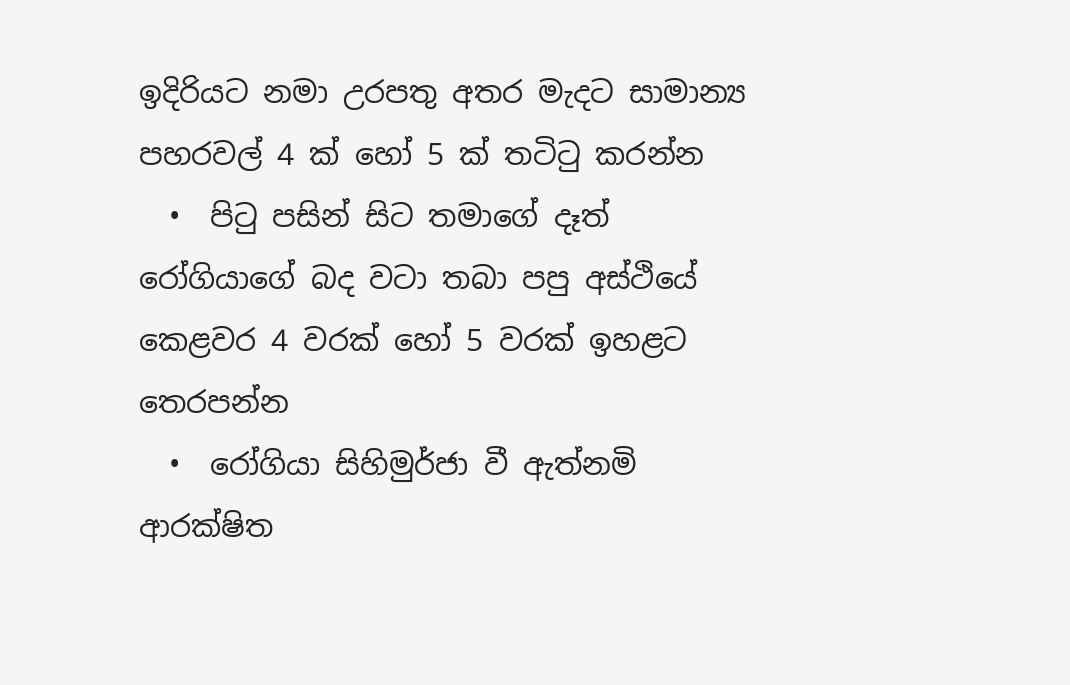ඉදිරියට නමා උරපතු අතර මැදට සාමාන්‍ය පහරවල් 4 ක් හෝ 5 ක් තටිටු කරන්න
  •  පිටු පසින් සිට තමාගේ දෑත් රෝගියාගේ බද වටා තබා පපු අස්ථියේ කෙළවර 4 වරක් හෝ 5 වරක් ඉහළට තෙරපන්න
  •  රෝගියා සිහිමුර්ජා වී ඇත්නමි ආරක්ෂිත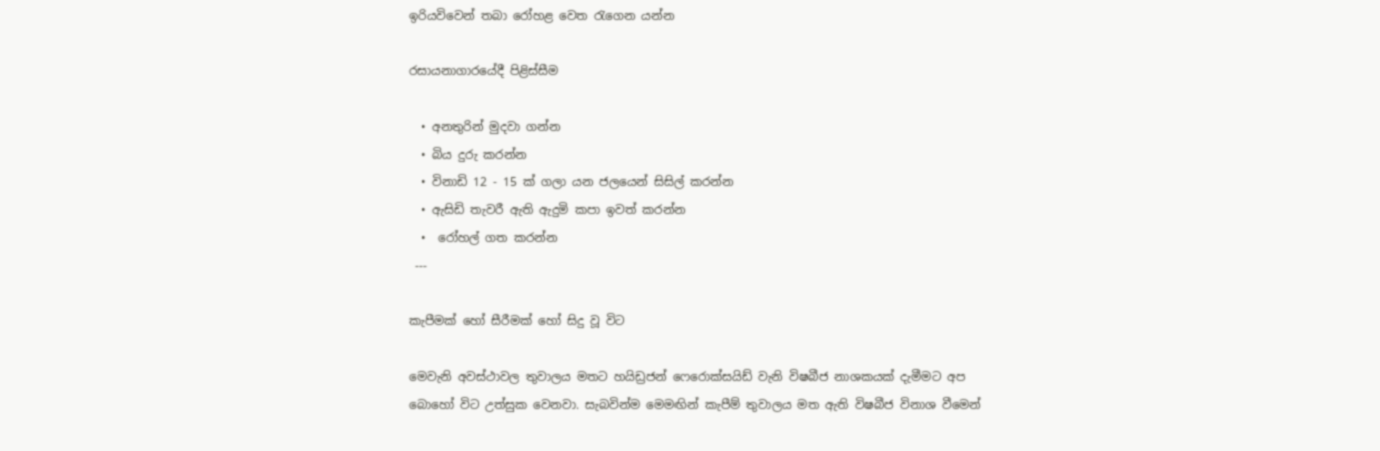ඉරියවිවෙන් තබා රෝහළ වෙත රැගෙන යන්න

රසායනාගාරයේදී පිළිස්සීම

  • අනතුරින් මුදවා ගන්න
  • බිය දුරු කරන්න
  • විනාඩි 12 - 15 ක් ගලා යන ජලයෙන් සිසිල් කරන්න
  • ඇසිඩි තැවරී ඇති ඇදුමි කපා ඉවත් කරන්න
  •  රෝහල් ගත කරන්න
 ---

කැපීමක් හෝ සීරීමක් හෝ සිදු වූ විට

මෙවැනි අවස්ථාවල තුවාලය මතට හයිඩ්‍රජන් ෆෙරොක්සයිඩ් වැනි විෂබීජ නාශකයක් දැමීමට අප බොහෝ විට උත්සුක වෙනවා. සැබවින්ම මෙමඟින් කැපීම් තුවාලය මත ඇති විෂබීජ විනාශ වීමෙන්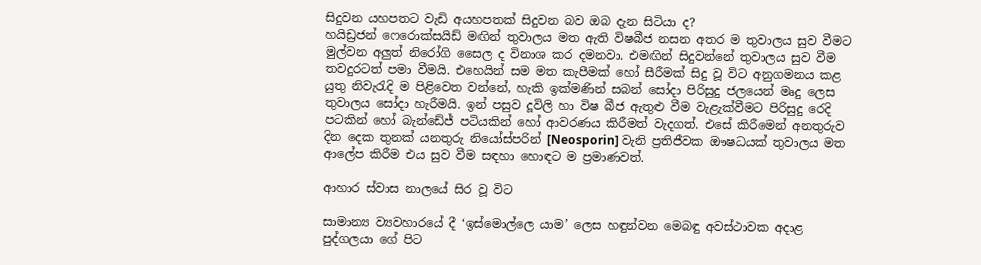සිදුවන යහපතට වැඩි අයහපතක් සිදුවන බව ඔබ දැන සිටියා ද?
හයිඩ්‍රජන් ෆෙරොක්සයිඩ් මඟින් තුවාලය මත ඇති විෂබීජ නසන අතර ම තුවාලය සුව වීමට මුල්වන අලුත් නිරෝගි සෛල ද විනාශ කර දමනවා. එමඟින් සිදුවන්නේ තුවාලය සුව වීම තවදුරටත් පමා වීමයි. එහෙයින් සම මත කැපීමක් හෝ සීරීමක් සිදු වූ විට අනුගමනය කළ යුතු නිවැරැදි ම පිළිවෙත වන්නේ, හැකි ඉක්මණින් සබන් සෝදා පිරිසුදු ජලයෙන් මෘදු ලෙස තුවාලය සෝදා හැරීමයි. ඉන් පසුව දූවිලි හා විෂ බීජ ඇතුළු වීම වැළැක්වීමට පිරිසුදු රෙදි පටකින් හෝ බැන්ඩේජ් පටියකින් හෝ ආවරණය කිරීමත් වැදගත්. එසේ කිරීමෙන් අනතුරුව දින දෙක තුනක් යනතුරු නියෝස්පරින් [Neosporin] වැනි ප්‍රතිජීවක ඖෂධයක් තුවාලය මත ආලේප කිරීම එය සුව වීම සඳහා හොඳට ම ප්‍රමාණවත්.

ආහාර ස්වාස නාලයේ සිර වූ විට

සාමාන්‍ය ව්‍යවහාරයේ දී ‘ඉස්මොල්ලෙ යාම’ ලෙස හඳුන්වන මෙබඳු අවස්ථාවක අදාළ පුද්ගලයා ගේ පිට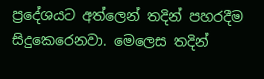ප්‍රදේශයට අත්ලෙන් තදින් පහරදීම සිදුකෙරෙනවා. මෙලෙස තදින්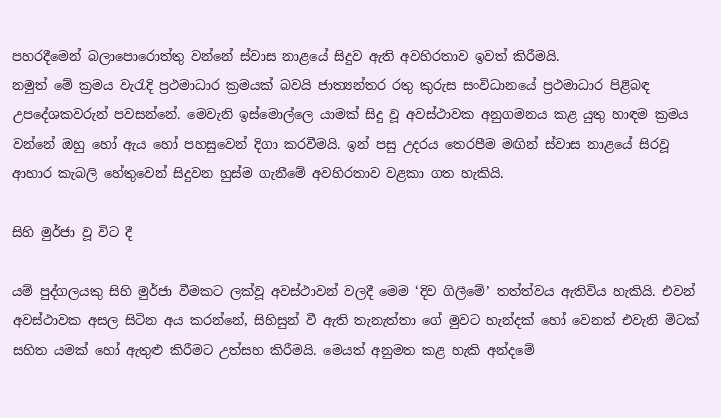පහරදීමෙන් බලාපොරොත්තු වන්නේ ස්වාස නාළයේ සිදුව ඇති අවහිරතාව ඉවත් කිරීමයි.
නමුත් මේ ක්‍රමය වැරැදි ප්‍රථමාධාර ක්‍රමයක් බවයි ජාත්‍යන්තර රතු කුරුස සංවිධානයේ ප්‍රථමාධාර පිළිබඳ උපදේශකවරුන් පවසන්නේ. මෙවැනි ඉස්මොල්ලෙ යාමක් සිදු වූ අවස්ථාවක අනුගමනය කළ යුතු හාඳම ක්‍රමය වන්නේ ඔහු හෝ ඇය හෝ පහසුවෙන් දිගා කරවීමයි. ඉන් පසු උදරය තෙරපීම මඟින් ස්වාස නාළයේ සිරවූ ආහාර කැබලි හේතුවෙන් සිදුවන හුස්ම ගැනීමේ අවහිරතාව වළකා ගත හැකියි.

සිහි මුර්ජා වූ විට දී

යම් පුද්ගලයකු සිහි මුර්ජා වීමකට ලක්වූ අවස්ථාවන් වලදී මෙම ‘දිව ගිලීමේ’ තත්ත්වය ඇතිවිය හැකියි. එවන් අවස්ථාවක අසල සිටින අය කරන්නේ, සිහිසුන් වී ඇති තැනැත්තා ගේ මුවට හැන්දක් හෝ වෙනත් එවැනි මිටක් සහිත යමක් හෝ ඇතුළු කිරීමට උත්සහ කිරීමයි. මෙයත් අනුමත කළ හැකි අන්දමේ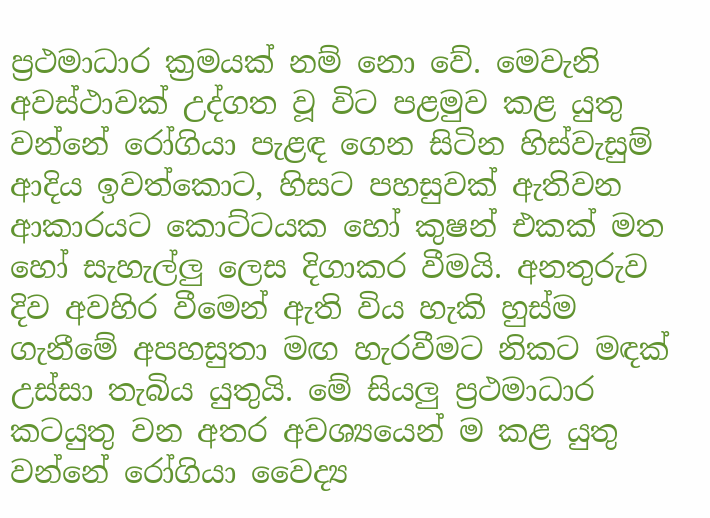ප්‍රථමාධාර ක්‍රමයක් නම් නො වේ. මෙවැනි අවස්ථාවක් උද්ගත වූ විට පළමුව කළ යුතු වන්නේ රෝගියා පැළඳ ගෙන සිටින හිස්වැසුම් ආදිය ඉවත්කොට, හිසට පහසුවක් ඇතිවන ආකාරයට කොට්ටයක හෝ කුෂන් එකක් මත හෝ සැහැල්ලු ලෙස දිගාකර වීමයි. අනතුරුව දිව අවහිර වීමෙන් ඇති විය හැකි හුස්ම ගැනීමේ අපහසුතා මඟ හැරවීමට නිකට මඳක් උස්සා තැබිය යුතුයි. මේ සියලු ප්‍රථමාධාර කටයුතු වන අතර අවශ්‍යයෙන් ම කළ යුතු වන්නේ රෝගියා වෛද්‍ය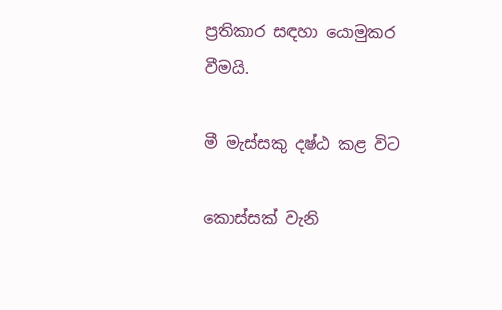ප්‍රතිකාර සඳහා යොමුකර වීමයි.

මී මැස්සකු දෂ්ඨ කළ විට

කොස්සක් වැනි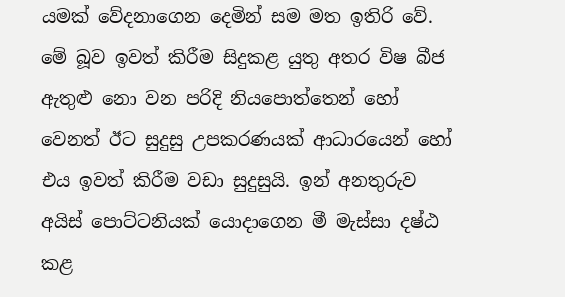යමක් වේදනාගෙන දෙමින් සම මත ඉතිරි වේ. මේ බූව ඉවත් කිරීම සිදුකළ යුතු අතර විෂ බීජ ඇතුළු නො වන පරිදි නියපොත්තෙන් හෝ වෙනත් ඊට සුදුසු උපකරණයක් ආධාරයෙන් හෝ එය ඉවත් කිරීම වඩා සුදුසුයි. ඉන් අනතුරුව අයිස් පොට්ටනියක් යොදාගෙන මී මැස්සා දෂ්ඨ කළ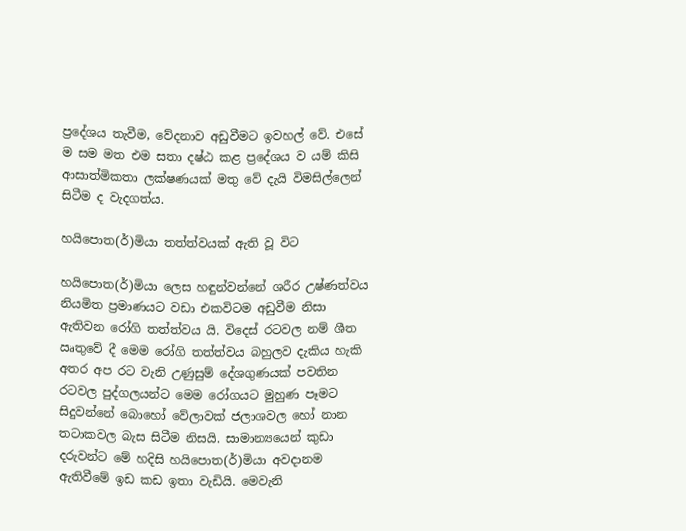ප්‍රදේශය තැවීම, වේදනාව අඩුවීමට ඉවහල් වේ. එසේ ම සම මත එම සතා දෂ්ඨ කළ ප්‍රදේශය ව යම් කිසි ආසාත්මිකතා ලක්ෂණයක් මතු වේ දැයි විමසිල්ලෙන් සිටීම ද වැදගත්ය.

හයිපොත(ර්)මියා තත්ත්වයක් ඇති වූ විට

හයිපොත(ර්)මියා ලෙස හඳුන්වන්නේ ශරීර උෂ්ණත්වය නියමිත ප්‍රමාණයට වඩා එකවිටම අඩුවීම නිසා ඇතිවන රෝගි තත්ත්වය යි. විදෙස් රටවල නම් ශීත ඍතුවේ දී මෙම රෝගි තත්ත්වය බහුලව දැකිය හැකි අතර අප රට වැනි උණුසුම් දේශගුණයක් පවතින රටවල පුද්ගලයන්ට මෙම රෝගයට මුහුණ පෑමට සිදුවන්නේ බොහෝ වේලාවක් ජලාශවල හෝ නාන තටාකවල බැස සිටීම නිසයි. සාමාන්‍යයෙන් කුඩා දරුවන්ට මේ හදිසි හයිපොත(ර්)මියා අවදානම ඇතිවීමේ ඉඩ කඩ ඉතා වැඩියි. මෙවැනි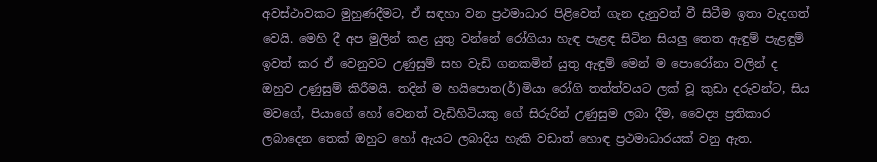අවස්ථාවකට මුහුණදීමට, ඒ සඳහා වන ප්‍රථමාධාර පිළිවෙත් ගැන දැනුවත් වී සිටීම ඉතා වැදගත් වෙයි. මෙහි දී අප මුලින් කළ යුතු වන්නේ රෝගියා හැඳ පැළඳ සිටින සියලු තෙත ඇඳුම් පැළඳුම් ඉවත් කර ඒ වෙනුවට උණුසුම් සහ වැඩි ගනකමින් යුතු ඇඳුම් මෙන් ම පොරෝනා වලින් ද ඔහුව උණුසුම් කිරීමයි. තදින් ම හයිපොත(ර්)මියා රෝගි තත්ත්වයට ලක් වූ කුඩා දරුවන්ට, සිය මවගේ, පියාගේ හෝ වෙනත් වැඩිහිටියකු ගේ සිරුරින් උණුසුම ලබා දීම, වෛද්‍ය ප්‍රතිකාර ලබාදෙන තෙක් ඔහුට හෝ ඇයට ලබාදිය හැකි වඩාත් හොඳ ප්‍රථමාධාරයක් වනු ඇත.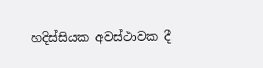හදිස්සියක අවස්ථාවක දී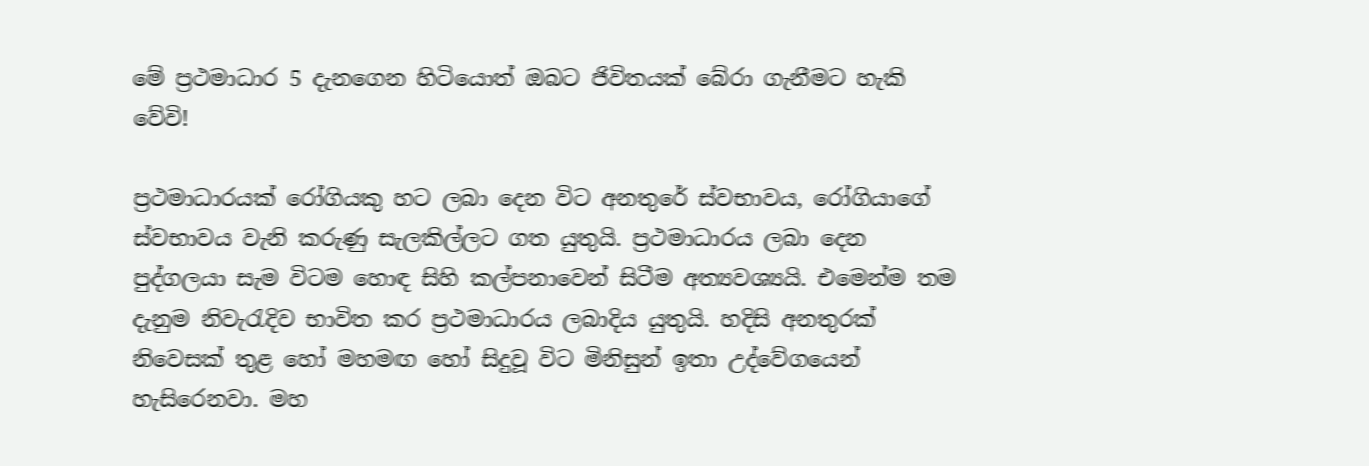මේ ප්‍රථමාධාර 5 දැනගෙන හිටියොත් ඔබට ජිවිතයක් බේරා ගැනීමට හැකි වේවි!

ප්‍රථමාධාරයක් රෝගියකු හට ලබා දෙන විට අනතුරේ ස්වභාවය, රෝගියාගේ ස්වභාවය වැනි කරුණු සැලකිල්ලට ගත යුතුයි. ප්‍රථමාධාරය ලබා දෙන පුද්ගලයා සැම විටම හොඳ සිහි කල්පනාවෙන් සිටීම අත්‍යවශ්‍යයි. එමෙන්ම තම දැනුම නිවැරැදිව භාවිත කර ප්‍රථමාධාරය ලබාදිය යුතුයි. හදිසි අනතුරක් නිවෙසක් තුළ හෝ මහමඟ හෝ සිදුවූ විට මිනිසුන් ඉතා උද්වේගයෙන් හැසිරෙනවා. මහ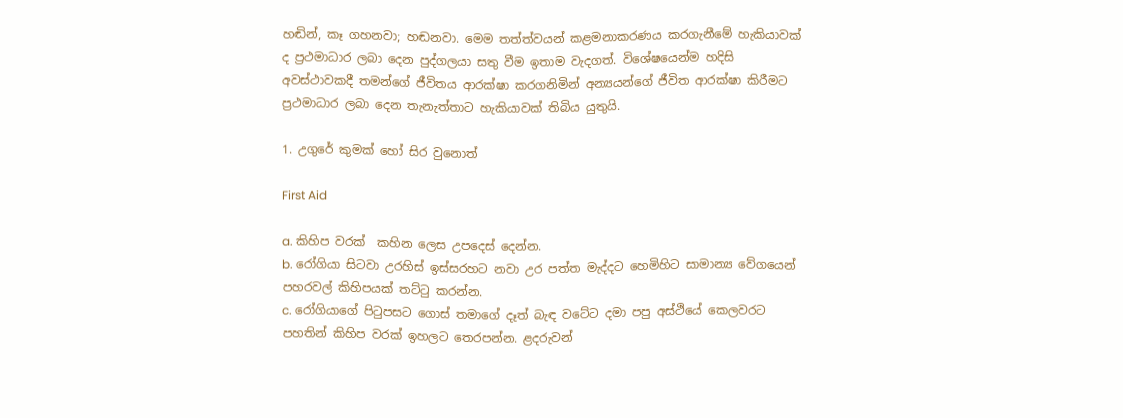හඬින්, කෑ ගහනවා; හඬනවා. මෙම තත්ත්වයන් කළමනාකරණය කරගැනීමේ හැකියාවක් ද ප්‍රථමාධාර ලබා දෙන පුද්ගලයා සතු වීම ඉතාම වැදගත්. විශේෂයෙන්ම හදිසි අවස්ථාවකදී තමන්ගේ ජීවිතය ආරක්ෂා කරගනිමින් අන්‍යයන්ගේ ජීවිත ආරක්ෂා කිරීමට ප්‍රථමාධාර ලබා දෙන තැනැත්තාට හැකියාවක් තිබිය යුතුයි.

1. උගුරේ කුමක් හෝ සිර වුනොත්

First Aid

a. කිහිප වරක්  කහින ලෙස උපදෙස් දෙන්න.
b. රෝගියා සිටවා උරහිස් ඉස්සරහට නවා උර පත්ත මැද්දට හෙමිහිට සාමාන්‍ය වේගයෙන් පහරවල් කිහිපයක් තට්ටු කරන්න.
c. රෝගියාගේ පිටුපසට ගොස් තමාගේ දෑත් බැඳ වටේට දමා පපු අස්ථියේ කෙලවරට පහතින් කිහිප වරක් ඉහලට තෙරපන්න. ළදරුවන්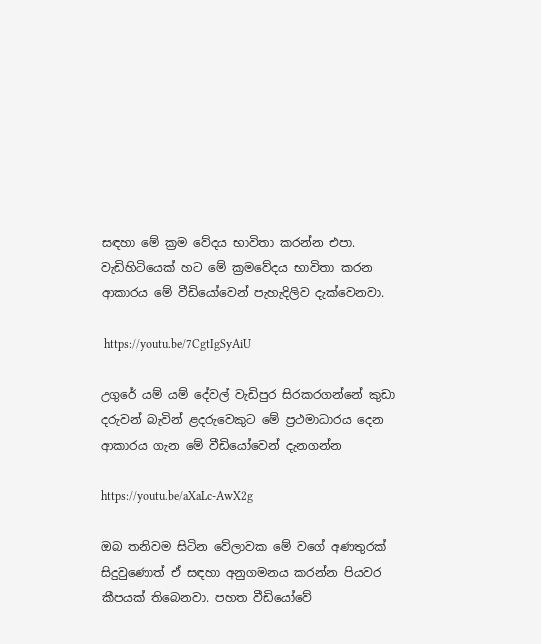සඳහා මේ ක්‍රම වේදය භාවිතා කරන්න එපා.
වැඩිහිටියෙක් හට මේ ක්‍රමවේදය භාවිතා කරන ආකාරය මේ වීඩියෝවෙන් පැහැදිලිව දැක්වෙනවා.

 https://youtu.be/7CgtIgSyAiU

උගුරේ යම් යම් දේවල් වැඩිපුර සිරකරගන්නේ කුඩා දරුවන් බැවින් ළදරුවෙකුට මේ ප්‍රථමාධාරය දෙන ආකාරය ගැන මේ වීඩියෝවෙන් දැනගන්න

https://youtu.be/aXaLc-AwX2g

ඔබ තනිවම සිටින වේලාවක මේ වගේ අණතුරක් සිදුවුණොත් ඒ සඳහා අනුගමනය කරන්න පියවර කීපයක් තිබෙනවා. පහත වීඩියෝවේ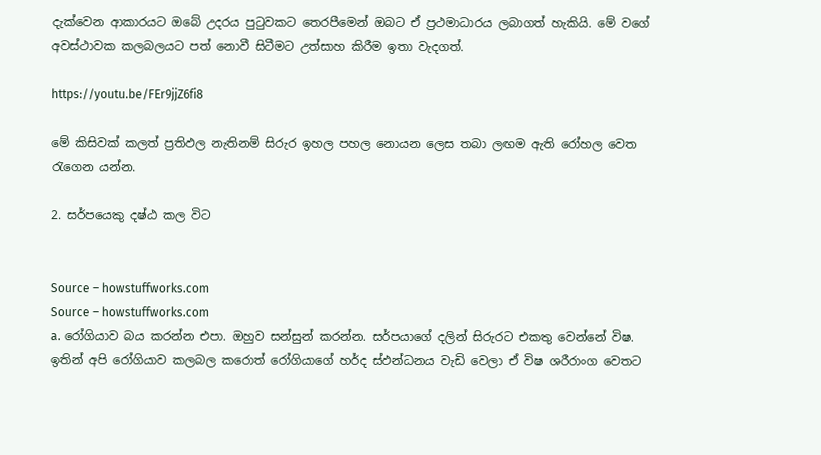දැක්වෙන ආකාරයට ඔබේ උදරය පුටුවකට තෙරපීමෙන් ඔබට ඒ ප්‍රථමාධාරය ලබාගත් හැකියි. මේ වගේ අවස්ථාවක කලබලයට පත් නොවී සිටීමට උත්සාහ කිරීම ඉතා වැදගත්.

https://youtu.be/FEr9jjZ6fi8

මේ කිසිවක් කලත් ප්‍රතිඵල නැතිනම් සිරුර ඉහල පහල නොයන ලෙස තබා ලඟම ඇති රෝහල වෙත රැගෙන යන්න.

2. සර්පයෙකු දෂ්ඨ කල විට


Source – howstuffworks.com
Source – howstuffworks.com
a. රෝගියාව බය කරන්න එපා. ඔහුව සන්සුන් කරන්න. සර්පයාගේ දලින් සිරුරට එකතු වෙන්නේ විෂ. ඉතින් අපි රෝගියාව කලබල කරොත් රෝගියාගේ හර්ද ස්ඵන්ධනය වැඩි වෙලා ඒ විෂ ශරීරාංග වෙතට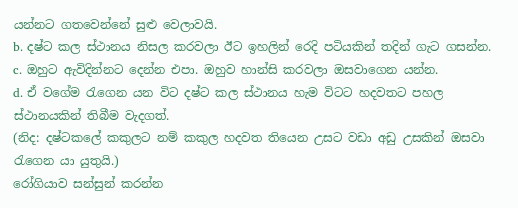යන්නට ගතවෙන්නේ සුළු වෙලාවයි.
b. දෂ්ට කල ස්ථානය නිසල කරවලා ඊට ඉහලින් රෙදි පටියකින් තදින් ගැට ගසන්න.
c. ඔහුට ඇවිදින්නට දෙන්න එපා. ඔහුව හාන්සි කරවලා ඔසවාගෙන යන්න.
d. ඒ වගේම රැගෙන යන විට දෂ්ට කල ස්ථානය හැම විටට හදවතට පහල ස්ථානයකින් තිබීම වැදගත්.
(නිද: දෂ්ටකලේ කකුලට නම් කකුල හදවත තියෙන උසට වඩා අඩු උසකින් ඔසවා රැගෙන යා යුතුයි.)
රෝගියාව සන්සුන් කරන්න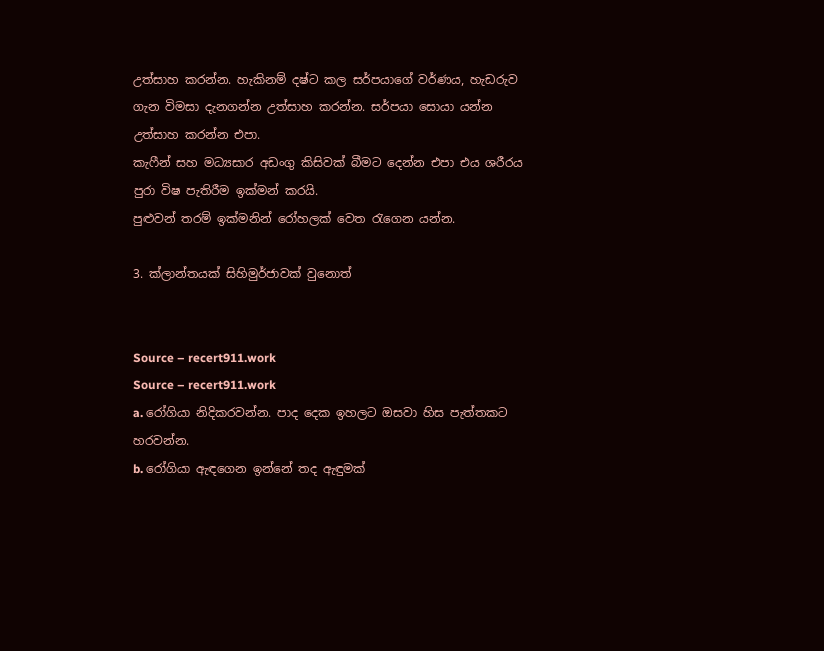උත්සාහ කරන්න. හැකිනම් දෂ්ට කල සර්පයාගේ වර්ණය, හැඩරුව ගැන විමසා දැනගන්න උත්සාහ කරන්න. සර්පයා සොයා යන්න උත්සාහ කරන්න එපා.
කැෆීන් සහ මධ්‍යසාර අඩංගු කිසිවක් බීමට දෙන්න එපා එය ශරීරය පුරා විෂ පැතිරීම ඉක්මන් කරයි.
පුළුවන් තරම් ඉක්මනින් රෝහලක් වෙත රැගෙන යන්න.

3. ක්ලාන්තයක් සිහිමුර්ජාවක් වුනොත්


Source – recert911.work
Source – recert911.work
a. රෝගියා නිදිකරවන්න. පාද දෙක ඉහලට ඔසවා හිස පැත්තකට හරවන්න.
b. රෝගියා ඇඳගෙන ඉන්නේ තද ඇඳුමක්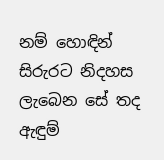නම් හොඳින් සිරුරට නිදහස ලැබෙන සේ තද ඇඳුම්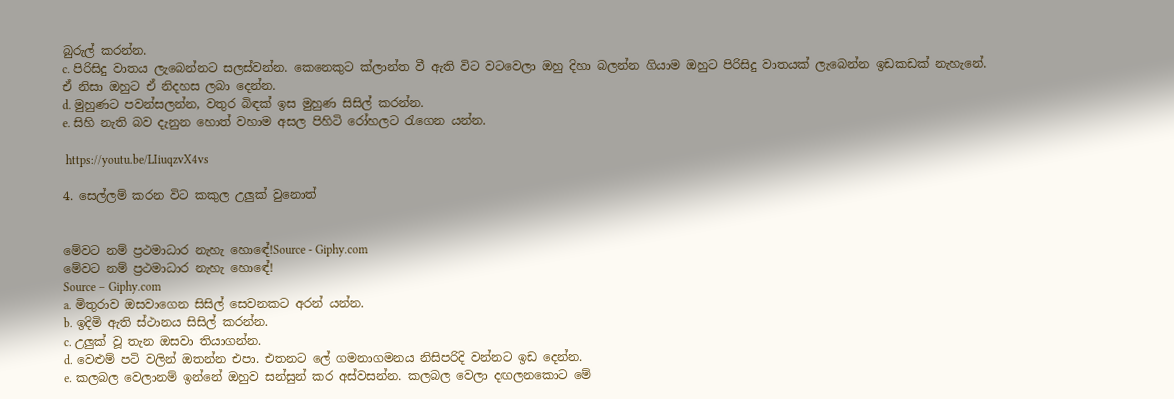බුරුල් කරන්න.
c. පිරිසිදු වාතය ලැබෙන්නට සලස්වන්න. කෙනෙකුට ක්ලාන්ත වී ඇති විට වටවෙලා ඔහු දිහා බලන්න ගියාම ඔහුට පිරිසිදු වාතයක් ලැබෙන්න ඉඩකඩක් නැහැනේ. ඒ නිසා ඔහුට ඒ නිදහස ලබා දෙන්න.
d. මුහුණට පවන්සලන්න, වතුර බිඳක් ඉස මුහුණ සිසිල් කරන්න.
e. සිහි නැති බව දැනුන හොත් වහාම අසල පිහිටි රෝහලට රැගෙන යන්න.

 https://youtu.be/LIiuqzvX4vs

4. සෙල්ලම් කරන විට කකුල උලුක් වුනොත්


මේවට නම් ප්‍රථමාධාර නැහැ හොඳේ!Source - Giphy.com
මේවට නම් ප්‍රථමාධාර නැහැ හොඳේ!
Source – Giphy.com
a. මිතුරාව ඔසවාගෙන සිසිල් සෙවනකට අරන් යන්න.
b. ඉදිමි ඇති ස්ථානය සිසිල් කරන්න.
c. උලුක් වූ තැන ඔසවා තියාගන්න.
d. වෙළුම් පටි වලින් ඔතන්න එපා. එතනට ලේ ගමනාගමනය නිසිපරිදි වන්නට ඉඩ දෙන්න.
e. කලබල වෙලානම් ඉන්නේ ඔහුව සන්සුන් කර අස්වසන්න. කලබල වෙලා දඟලනකොට මේ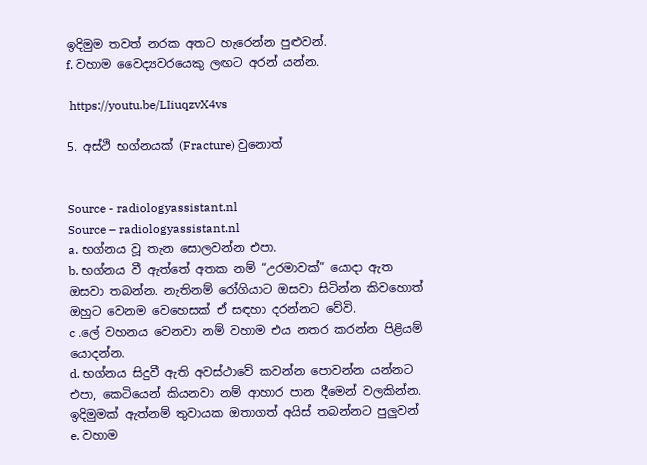ඉදිමුම තවත් නරක අතට හැරෙන්න පුළුවන්.
f. වහාම වෛද්‍යවරයෙකු ලඟට අරන් යන්න.

 https://youtu.be/LIiuqzvX4vs

5. අස්ථි භග්නයක් (Fracture) වුනොත්


Source - radiologyassistant.nl
Source – radiologyassistant.nl
a. භග්නය වූ තැන සොලවන්න එපා.
b. භග්නය වී ඇත්තේ අතක නම් “උරමාවක්” යොදා ඇත ඔසවා තබන්න. නැතිනම් රෝගියාට ඔසවා සිටින්න කිවහොත් ඔහුට වෙනම වෙහෙසක් ඒ සඳහා දරන්නට වේවි.
c .ලේ වහනය වෙනවා නම් වහාම එය නතර කරන්න පිළියම් යොදන්න.
d. භග්නය සිදුවී ඇති අවස්ථාවේ කවන්න පොවන්න යන්නට එපා, කෙටියෙන් කියනවා නම් ආහාර පාන දීමෙන් වලකින්න.
ඉදිමුමක් ඇත්නම් තුවායක ඔතාගත් අයිස් තබන්නට පුලුවන්
e. වහාම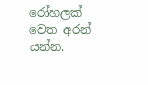රෝහලක් වෙත අරන් යන්න.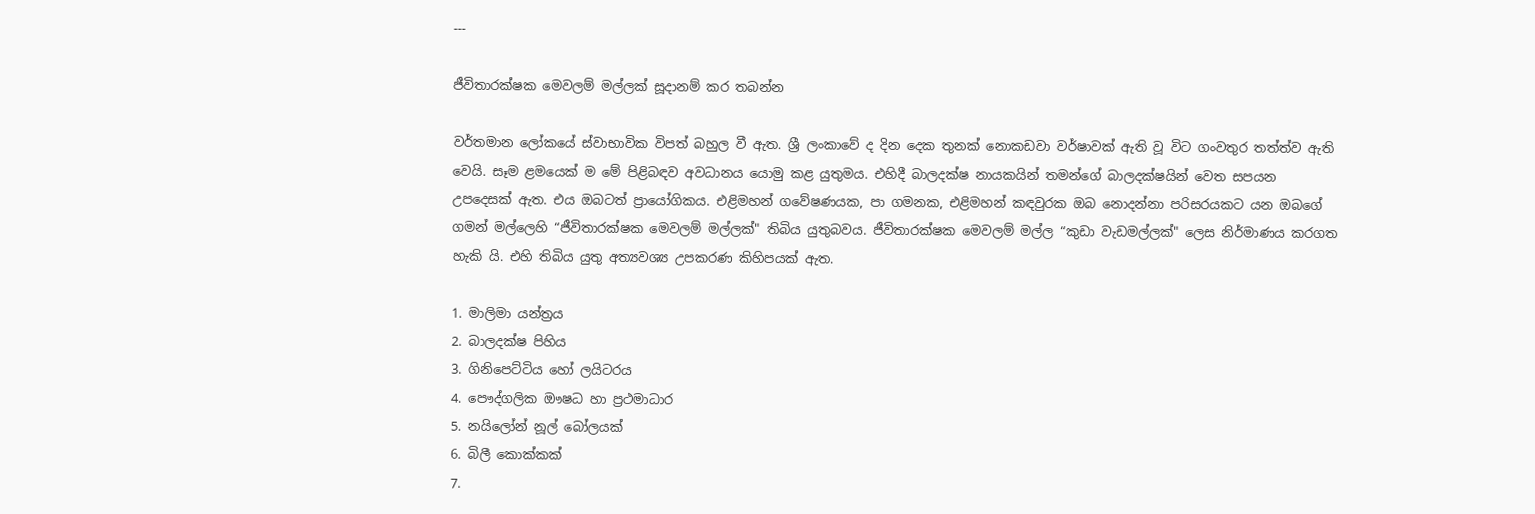---

ජීවිතාරක්ෂක මෙවලම් මල්ලක් සූදානම් කර තබන්න

වර්තමාන ලෝකයේ ස්වාභාවික විපත් බහුල වී ඇත. ශ්‍රී ලංකාවේ ද දින දෙක තුනක් නොකඩවා වර්ෂාවක් ඇති වූ විට ගංවතුර තත්ත්ව ඇති වෙයි. සෑම ළමයෙක් ම මේ පිළිබඳව අවධානය යොමු කළ යුතුමය. එහිදී බාලදක්ෂ නායකයින් තමන්ගේ බාලදක්ෂයින් වෙත සපයන උපදෙසක් ඇත. එය ඔබටත් ප්‍රායෝගිකය. එළිමහන් ගවේෂණයක, පා ගමනක, එළිමහන් කඳවුරක ඔබ නොදන්නා පරිසරයකට යන ඔබගේ ගමන් මල්ලෙහි “ජීවිතාරක්ෂක මෙවලම් මල්ලක්" තිබිය යුතුබවය. ජීවිතාරක්ෂක මෙවලම් මල්ල “කුඩා වැඩමල්ලක්" ලෙස නිර්මාණය කරගත හැකි යි. එහි තිබිය යුතු අත්‍යවශ්‍ය උපකරණ කිහිපයක් ඇත.

1. මාලිමා යන්ත්‍රය‍
2. බාලදක්ෂ පිහිය
3. ගිනිපෙට්ටිය හෝ ලයිටරය
4. පෞද්ගලික ඖෂධ හා ප්‍රථමාධාර
5. නයිලෝන් නූල් බෝලයක්
6. බිලී කොක්කක්
7.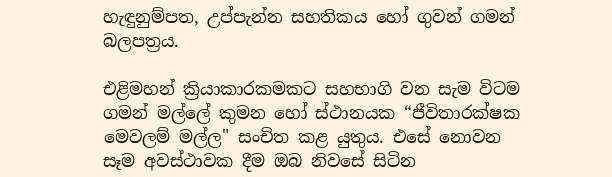හැඳුනුම්පත, උප්පැන්න සහතිකය හෝ ගුවන් ගමන් බලපත්‍රය.

එළිමහන් ක්‍රියාකාරකමකට සහභාගි වන සැම විටම ගමන් මල්ලේ කුමන හෝ ස්ථානයක “ජීවිතාරක්ෂක මෙවලම් මල්ල" සංචිත කළ යුතුය. එසේ නොවන සෑම අවස්ථාවක දීම ඔබ නිවසේ සිටින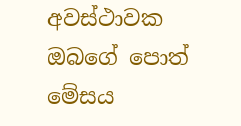අවස්ථාවක ඔබගේ පොත් මේසය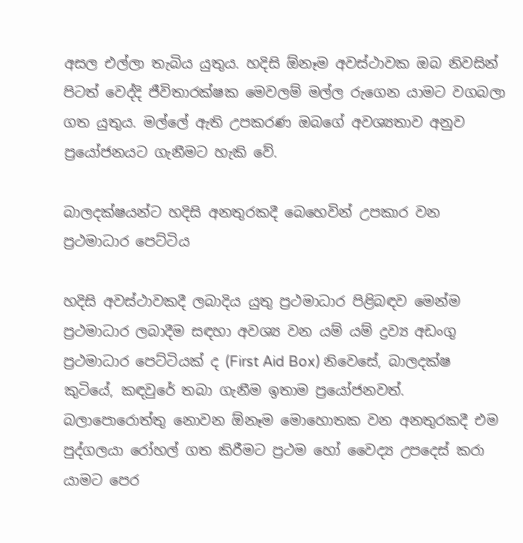අසල එල්ලා තැබිය යුතුය. හදිසි ඕනෑම අවස්ථාවක ඔබ නිවසින් පිටත් වෙද්දි ජීවිතාරක්ෂක මෙවලම් මල්ල රුගෙන යාමට වගබලා ගත යුතුය. මල්ලේ ඇති උපකරණ ඔබගේ අවශ්‍යතාව අනුව ප්‍රයෝජනයට ගැනීමට හැකි වේ.

බාලදක්ෂයන්ට හදිසි අනතුරකදී බෙහෙවින් උපකාර වන ප්‍රථමාධාර පෙට්ටිය

හදිසි අවස්ථාවකදී ලබාදිය යුතු ප්‍රථමාධාර පිළිබඳව මෙන්ම ප්‍රථමාධාර ලබාදීම සඳහා අවශ්‍ය වන යම් යම් ද්‍රව්‍ය අඩංගු ප්‍රථමාධාර පෙට්ටියක් ද (First Aid Box) නිවෙසේ, බාලදක්ෂ කුටියේ, කඳවුරේ තබා ගැනීම ඉතාම ප්‍රයෝජනවත්. බලාපොරොත්තු නොවන ඕනෑම මොහොතක වන අනතුරකදී එම පුද්ගලයා රෝහල් ගත කිරීමට ප්‍රථම හෝ වෛද්‍ය උපදෙස් කරා යාමට පෙර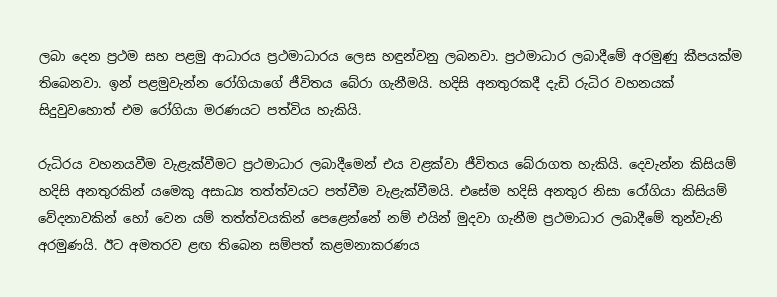ලබා දෙන ප්‍රථම සහ පළමු ආධාරය ප්‍රථමාධාරය ලෙස හඳුන්වනු ලබනවා. ප්‍රථමාධාර ලබාදීමේ අරමුණු කීපයක්ම තිබෙනවා. ඉන් පළමුවැන්න රෝගියාගේ ජීවිතය බේරා ගැනීමයි. හදිසි අනතුරකදී දැඩි රුධිර වහනයක් සිදුවුවහොත් එම රෝගියා මරණයට පත්විය හැකියි.

රුධිරය වහනයවීම වැළැක්වීමට ප්‍රථමාධාර ලබාදීමෙන් එය වළක්වා ජීවිතය බේරාගත හැකියි. දෙවැන්න කිසියම් හදිසි අනතුරකින් යමෙකු අසාධ්‍ය තත්ත්වයට පත්වීම වැළැක්වීමයි. එසේම හදිසි අනතුර නිසා රෝගියා කිසියම් වේදනාවකින් හෝ වෙන යම් තත්ත්වයකින් පෙළෙන්නේ නම් එයින් මුදවා ගැනීම ප්‍රථමාධාර ලබාදීමේ තුන්වැනි අරමුණයි. ඊට අමතරව ළඟ තිබෙන සම්පත් කළමනාකරණය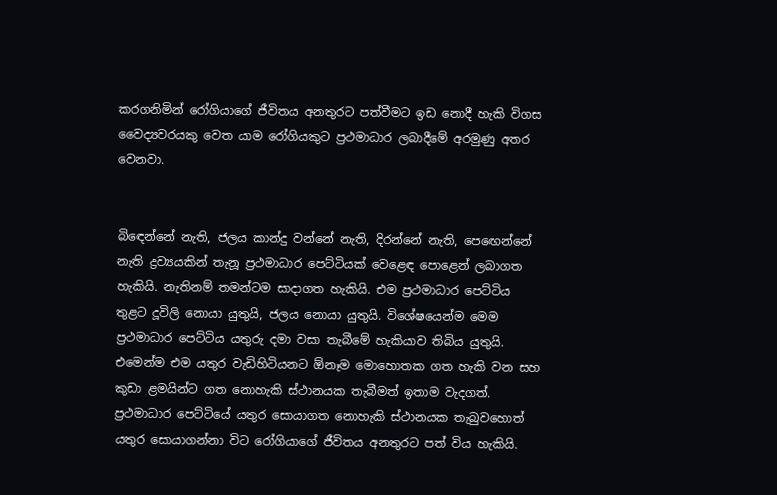කරගනිමින් රෝගියාගේ ජීවිතය අනතුරට පත්වීමට ඉඩ නොදී හැකි විගස වෛද්‍යවරයකු වෙත යාම රෝගියකුට ප්‍රථමාධාර ලබාදීමේ අරමුණු අතර වෙනවා.


බි‍ඳෙන්නේ නැති, ජලය කාන්දු වන්නේ නැති, දිරන්නේ නැති, පෙ‍ඟෙන්නේ නැති ද්‍රව්‍යයකින් තැනූ ප්‍රථමාධාර පෙට්ටියක් වෙළෙඳ පොළෙන් ලබාගත හැකියි. නැතිනම් තමන්ටම සාදාගත හැකියි. එම ප්‍රථමාධාර පෙට්ටිය තුළට දූවිලි නොයා යුතුයි, ජලය නොයා යුතුයි. විශේෂයෙන්ම මෙම ප්‍රථමාධාර පෙට්ටිය යතුරු දමා වසා තැබීමේ හැකියාව තිබිය යුතුයි. එමෙන්ම එම යතුර වැඩිහිටියනට ඕනෑම මොහොතක ගත හැකි වන සහ කුඩා ළමයින්ට ගත නොහැකි ස්ථානයක තැබීමත් ඉතාම වැදගත්. ප්‍රථමාධාර පෙට්ටියේ යතුර සොයාගත නොහැකි ස්ථානයක තැබුවහොත් යතුර සොයාගන්නා විට රෝගියාගේ ජීවිතය අනතුරට පත් විය හැකියි.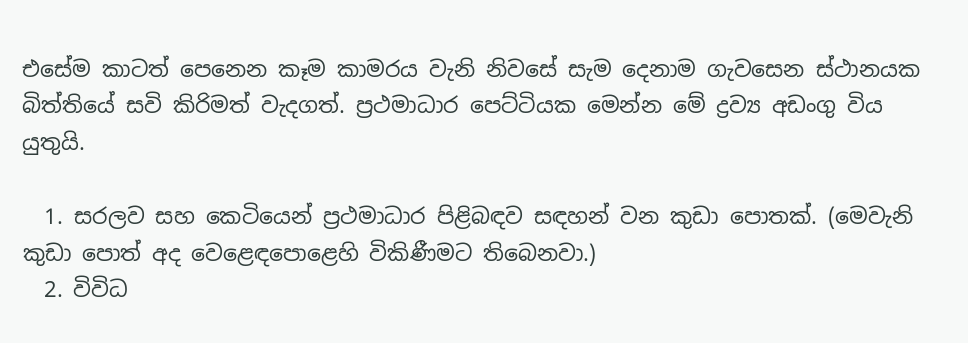එසේම කාටත් පෙනෙන කෑම කාමරය වැනි නිවසේ සැම දෙනාම ගැවසෙන ස්ථානයක බිත්තියේ සවි කිරිමත් වැදගත්. ප්‍රථමාධාර පෙට්ටියක මෙන්න මේ ද්‍රව්‍ය අඩංගු විය යුතුයි.

  1. සරලව සහ කෙටියෙන් ප්‍රථමාධාර පිළිබඳව සඳහන් වන කුඩා පොතක්. (මෙවැනි කුඩා පොත් අද වෙළෙඳපොළෙහි විකිණීමට තිබෙනවා.)
  2. විවිධ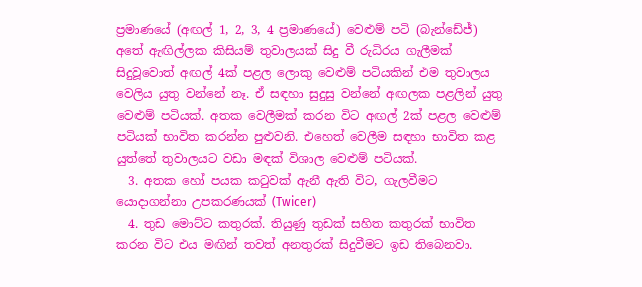ප්‍රමාණයේ (අඟල් 1, 2, 3, 4 ප්‍රමාණයේ) වෙළුම් පටි (බැන්ඩේජ්) අතේ ඇඟිල්ලක කිසියම් තුවාලයක් සිදු වී රුධිරය ගැලීමක් සිදුවූවොත් අඟල් 4ක් පළල ලොකු වෙළුම් පටියකින් එම තුවාලය වෙලිය යුතු වන්නේ නෑ. ඒ සඳහා සුදුසු වන්නේ අඟලක පළලින් යුතු වෙළුම් පටියක්. අතක වෙලීමක් කරන විට අඟල් 2ක් පළල වෙළුම් පටියක් භාවිත කරන්න පුළුවනි. එහෙත් වෙලීම සඳහා භාවිත කළ යුත්තේ තුවාලයට වඩා මඳක් විශාල වෙළුම් පටියක්.
  3. අතක හෝ පයක කටුවක් ඇනී ඇති විට, ගැලවීමට යොදාගන්නා උපකරණයක් (Twicer)
  4. තුඩ මොට්ට කතුරක්. තියුණු තුඩක් සහිත කතුරක් භාවිත කරන විට එය මඟින් තවත් අනතුරක් සිදුවීමට ඉඩ තිබෙනවා.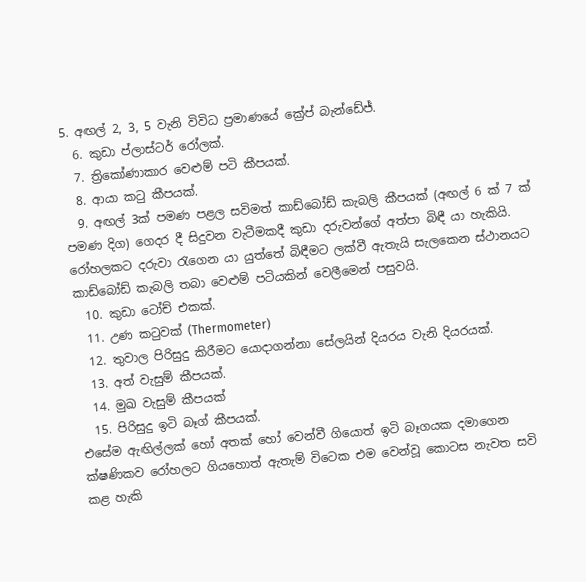5. අඟල් 2, 3, 5 වැනි විවිධ ප්‍රමාණයේ ක්‍රේප් බැන්ඩේජ්.
  6. කුඩා ප්ලාස්ටර් රෝලක්.
  7. ත්‍රිකෝණාකාර වෙළුම් පටි කීපයක්.
  8. ආයා කටු කීපයක්.
  9. අඟල් 3ක් පමණ පළල සවිමත් කාඩ්බෝඩ් කැබලි කීපයක් (අඟල් 6 ක් 7 ක් පමණ දිග) ගෙදර දී සිදුවන වැටීමකදී කුඩා දරුවන්ගේ අත්පා බිඳී යා හැකියි. රෝහලකට දරුවා රැගෙන යා යුත්තේ බිඳීමට ලක්වී ඇතැයි සැලකෙන ස්ථානයට කාඩ්බෝඩ් කැබලි තබා වෙළුම් පටියකින් වෙලීමෙන් පසුවයි.
  10. කුඩා ටෝච් එකක්.
  11. උණ කටුවක් (Thermometer)
  12. තුවාල පිරිසුදු කිරීමට යොදාගන්නා සේලයින් දියරය වැනි දියරයක්.
  13. අත් වැසුම් කීපයක්.
  14. මුඛ වැසුම් කීපයක්
  15. පිරිසුදු ඉටි බෑග් කීපයක්.
එසේම ඇඟිල්ලක් හෝ අතක් හෝ වෙන්වී ගියොත් ඉටි බෑගයක දමාගෙන ක්ෂණිකව රෝහලට ගියහොත් ඇතැම් විටෙක එම වෙන්වූ කොටස නැවත සවි කළ හැකි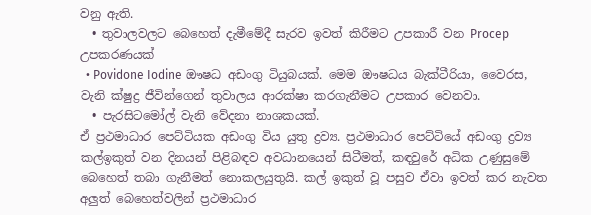වනු ඇති.
  • තුවාලවලට බෙහෙත් දැමීමේදී සැරව ඉවත් කිරීමට උපකාරී වන Procep උපකරණයක්
  • Povidone Iodine ඖෂධ අඩංගු ටියුබයක්. මෙම ඖෂධය බැක්ටීරියා, වෛරස, වැනි ක්ෂුද්‍ර ජීවින්ගෙන් තුවාලය ආරක්ෂා කරගැනීමට උපකාර වෙනවා.
  • පැරසිටමෝල් වැනි වේදනා නාශකයක්.
ඒ ප්‍රථමාධාර පෙට්ටියක අඩංගු විය යුතු ද්‍රව්‍ය. ප්‍රථමාධාර පෙට්ටියේ අඩංගු ද්‍රව්‍ය කල්ඉකුත් වන දිනයන් පිළිබඳව අවධානයෙන් සිටීමත්, කඳවුරේ අධික උණුසුමේ බෙහෙත් තබා ගැනීමත් නොකලයුතුයි. කල් ඉකුත් වූ පසුව ඒවා ඉවත් කර නැවත අලුත් බෙහෙත්වලින් ප්‍රථමාධාර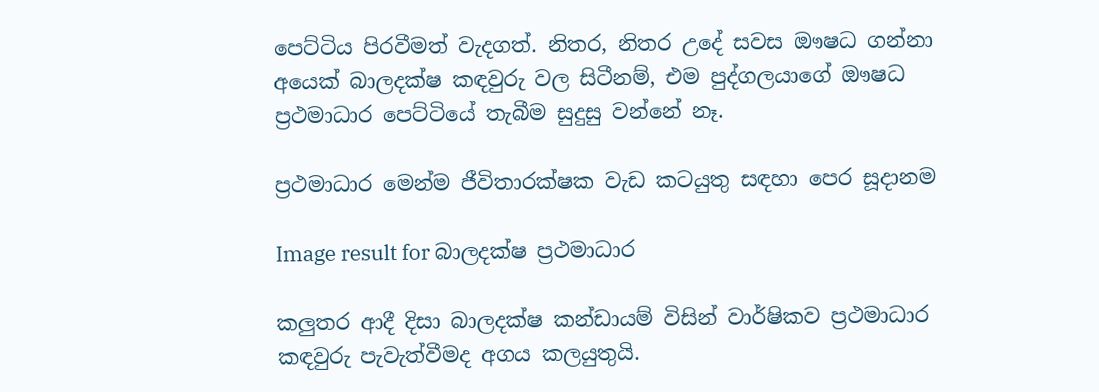පෙට්ටිය පිරවීමත් වැදගත්. නිතර, නිතර උදේ සවස ඖෂධ ගන්නා අයෙක් බාලදක්ෂ කඳවුරු වල සිටීනම්, එම පුද්ගලයාගේ ඖෂධ ප්‍රථමාධාර පෙට්ටියේ තැබීම සුදුසු වන්නේ නෑ.

ප්‍රථමාධාර මෙන්ම ජීවිතාරක්ෂක වැඩ කටයුතු සඳහා පෙර සූදානම

Image result for බාලදක්ෂ ප්‍රථමාධාර

කලුතර ආදී දිසා බාලදක්ෂ කන්ඩායම් විසින් වාර්ෂිකව ප්‍රථමාධාර කඳවුරු පැවැත්වීමද අගය කලයුතුයි.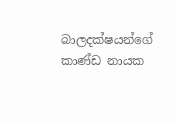බාලදක්ෂයන්ගේ කාණ්ඩ නායක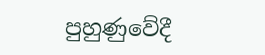පුහුණුවේදී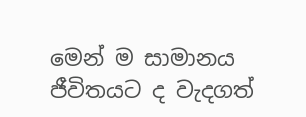මෙන් ම සාමානය ජීවිතයට ද වැදගත්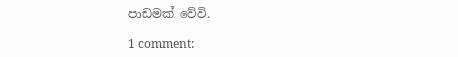පාඩමක් වේවි.

1 comment: